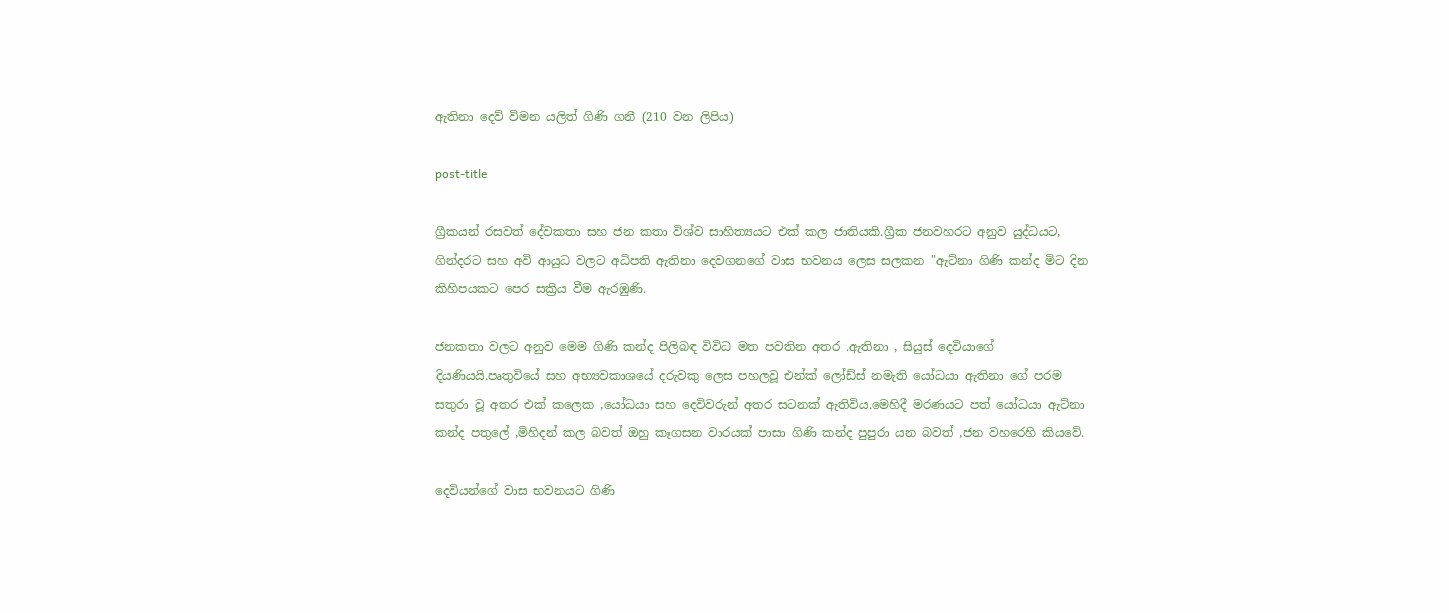ඇතිනා දෙව් විමන යලිත් ගිණි ගනී (210 වන ලිපිය)

post-title

ග්‍රීකයන් රසවත් දේවකතා සහ ජන කතා විශ්ව සාහිත්‍යයට එක් කල ජාතියකි.ග්‍රීක ජනවහරට අනුව යුද්ධයට, ගින්දරට සහ අවි ආයුධ වලට අධිපති ඇතිනා දෙවගනගේ වාස භවනය ලෙස සලකන "ඇට්නා ගිණි කන්ද මිට දින කිහිපයකට පෙර සක්‍රිය වීම ඇරඹුණි.

ජනකතා වලට අනුව මෙම ගිණි කන්ද පිලිබඳ විවිධ මත පවතින අතර .ඇතිනා , සියුස් දෙවියාගේ දියණියයි.පෘතුවියේ සහ අභ්‍යවකාශයේ දරුවකු ලෙස පහලවූ එන්ක් ලෝඩ්ස් නමැති යෝධයා ඇතිනා ගේ පරම සතුරා වූ අතර එක් කලෙක ,යෝධයා සහ දෙවිවරුන් අතර සටනක් ඇතිවිය.මෙහිදී මරණයට පත් යෝධයා ඇට්නා කන්ද පතුලේ ,මිහිදන් කල බවත් ඔහු කෑගසන වාරයක් පාසා ගිණි කන්ද පුපුරා යන බවත් ,ජන වහරෙහි කියවේ.

දෙවියන්ගේ වාස භවනයට ගිණි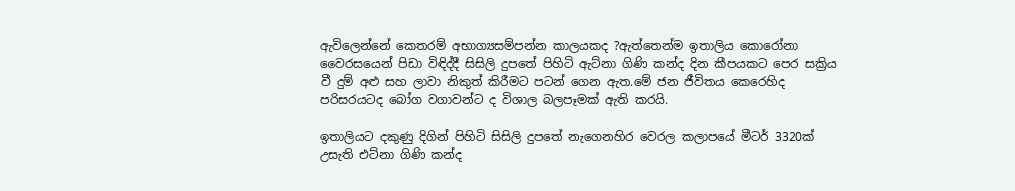ඇවිලෙන්නේ කෙතරම් අභාග්‍යසම්පන්න කාලයකද ?ඇත්තෙන්ම ඉතාලිය කොරෝනා වෛරසයෙන් පිඩා විඳිද්දී සිසිලි දුපතේ පිහිටි ඇට්නා ගිණි කන්ද දින කීපයකට පෙර සක්‍රිය වී දුම් අළු සහ ලාවා නිකුත් කිරීමට පටන් ගෙන ඇත.මේ ජන ජීවිතය කෙරෙහිද පරිසරයටද බෝග වගාවන්ට ද විශාල බලපෑමක් ඇති කරයි.

ඉතාලියට දකුණු දිගින් පිහිටි සිසිලි දුපතේ නැගෙනහිර වෙරල කලාපයේ මීටර් 3320ක් උසැති එට්නා ගිණි කන්ද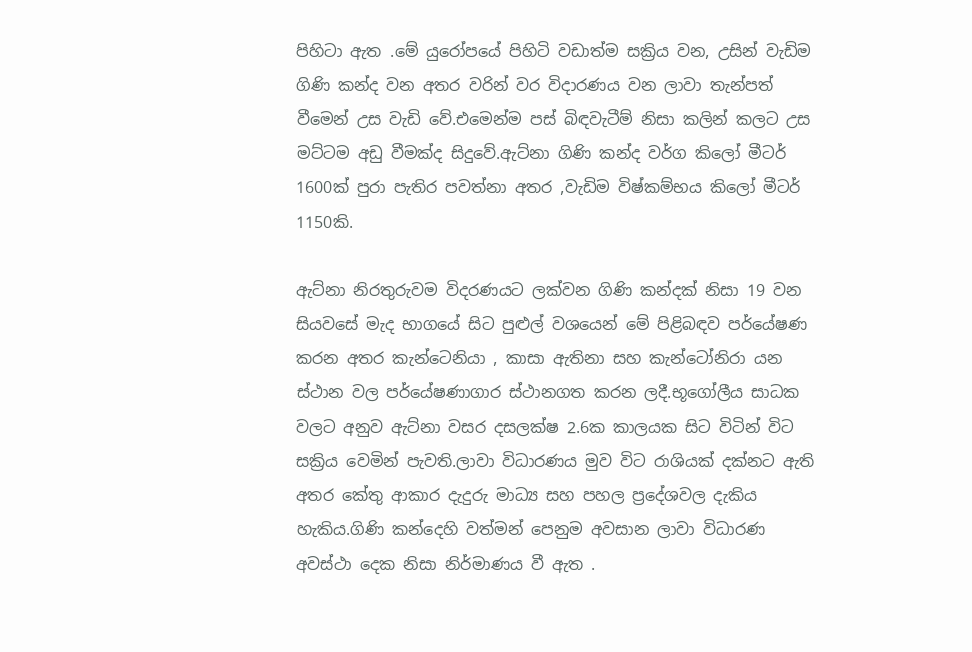පිහිටා ඇත .මේ යුරෝපයේ පිහිටි වඩාත්ම සක්‍රිය වන, උසින් වැඩිම ගිණි කන්ද වන අතර වරින් වර විදාරණය වන ලාවා තැන්පත් වීමෙන් උස වැඩි වේ.එමෙන්ම පස් බිඳවැටීම් නිසා කලින් කලට උස මට්ටම අඩු වීමක්ද සිදුවේ.ඇට්නා ගිණි කන්ද වර්ග කිලෝ මීටර් 1600ක් පුරා පැතිර පවත්නා අතර ,වැඩිම විෂ්කම්භය කිලෝ මීටර් 1150කි.

ඇට්නා නිරතුරුවම විදරණයට ලක්වන ගිණි කන්දක් නිසා 19 වන සියවසේ මැද භාගයේ සිට පුළුල් වශයෙන් මේ පිළිබඳව පර්යේෂණ කරන අතර කැන්ටෙනියා , කාසා ඇතිනා සහ කැන්ටෝනිරා යන ස්ථාන වල පර්යේෂණාගාර ස්ථානගත කරන ලදී.භූගෝලීය සාධක වලට අනුව ඇට්නා වසර දසලක්ෂ 2.6ක කාලයක සිට විටින් විට සක්‍රිය වෙමින් පැවති.ලාවා විධාරණය මුව විට රාශියක් දක්නට ඇති අතර කේතු ආකාර දැදුරු මාධ්‍ය සහ පහල ප්‍රදේශවල දැකිය හැකිය.ගිණි කන්දෙහි වත්මන් පෙනුම අවසාන ලාවා විධාරණ අවස්ථා දෙක නිසා නිර්මාණය වී ඇත .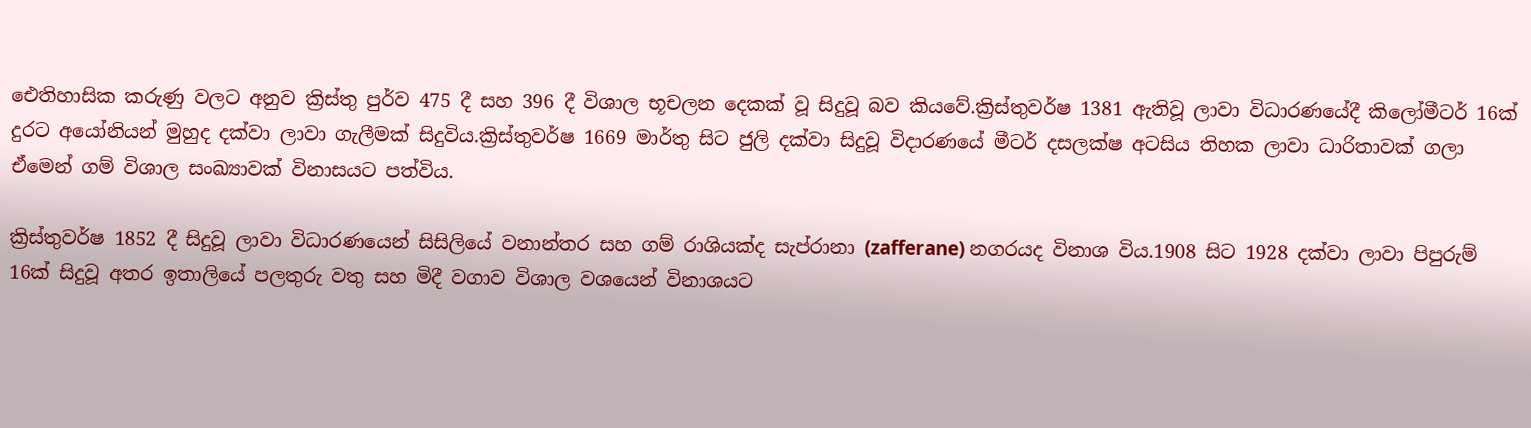ඓතිහාසික කරුණු වලට අනුව ක්‍රිස්තු පුර්ව 475 දී සහ 396 දී විශාල භූචලන දෙකක් වූ සිදුවූ බව කියවේ.ක්‍රිස්තුවර්ෂ 1381 ඇතිවූ ලාවා විධාරණයේදී කිලෝමීටර් 16ක් දුරට අයෝනියන් මුහුද දක්වා ලාවා ගැලීමක් සිදුවිය.ක්‍රිස්තුවර්ෂ 1669 මාර්තු සිට ජුලි දක්වා සිදුවූ විදාරණයේ මීටර් දසලක්ෂ අටසිය තිහක ලාවා ධාරිතාවක් ගලා ඒමෙන් ගම් විශාල සංඛ්‍යාවක් විනාසයට පත්විය.

ක්‍රිස්තුවර්ෂ 1852 දී සිදුවූ ලාවා විධාරණයෙන් සිසිලියේ වනාන්තර සහ ගම් රාශියක්ද සැප්රානා (zafferane) නගරයද විනාශ විය.1908 සිට 1928 දක්වා ලාවා පිපුරුම් 16ක් සිදුවූ අතර ඉතාලියේ පලතුරු වතු සහ මිදී වගාව විශාල වශයෙන් විනාශයට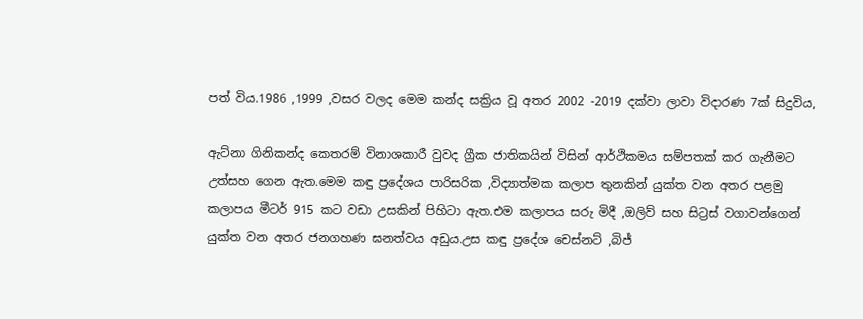පත් විය.1986 ,1999 ,වසර වලද මෙම කන්ද සක්‍රිය වූ අතර 2002 -2019 දක්වා ලාවා විදාරණ 7ක් සිදුවිය,

ඇට්නා ගිනිකන්ද කෙතරම් විනාශකාරී වුවද ග්‍රීක ජාතිකයින් විසින් ආර්ථිකමය සම්පතක් කර ගැනීමට උත්සහ ගෙන ඇත.මෙම කඳු ප්‍රදේශය පාරිසරික ,විද්‍යාත්මක කලාප තුනකින් යුක්ත වන අතර පළමු කලාපය මීටර් 915 කට වඩා උසකින් පිහිටා ඇත.එම කලාපය සරු මිදී ,ඔලිව් සහ සිට්‍රස් වගාවන්ගෙන් යුක්ත වන අතර ජනගහණ ඝනත්වය අඩුය.උස කඳු ප්‍රදේශ චෙස්නට් ,බිජ්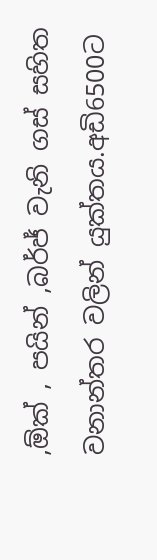,ඕක් , පයින් ,බර්ජ් වැනි ගස් සහිත වනාන්තර වලින් යුක්තය.අඩි6500ට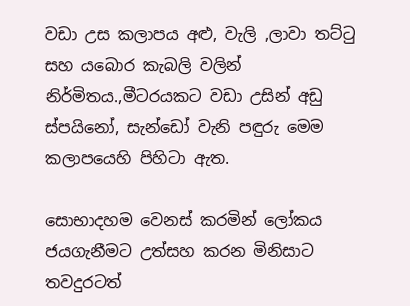වඩා උස කලාපය අළු, වැලි ,ලාවා තට්ටු සහ යබොර කැබලි වලින් නිර්මිතය.,මීටරයකට වඩා උසින් අඩු ස්පයිනෝ, සැන්ඩෝ වැනි පඳුරු මෙම කලාපයෙහි පිහිටා ඇත.

සොභාදහම වෙනස් කරමින් ලෝකය ජයගැනීමට උත්සහ කරන මිනිසාට තවදුරටත්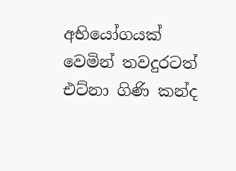අභියෝගයක් වෙමින් තවදුරටත් එට්නා ගිණි කන්ද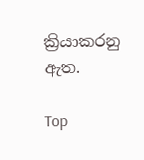ක්‍රියාකරනු ඇත.

Top